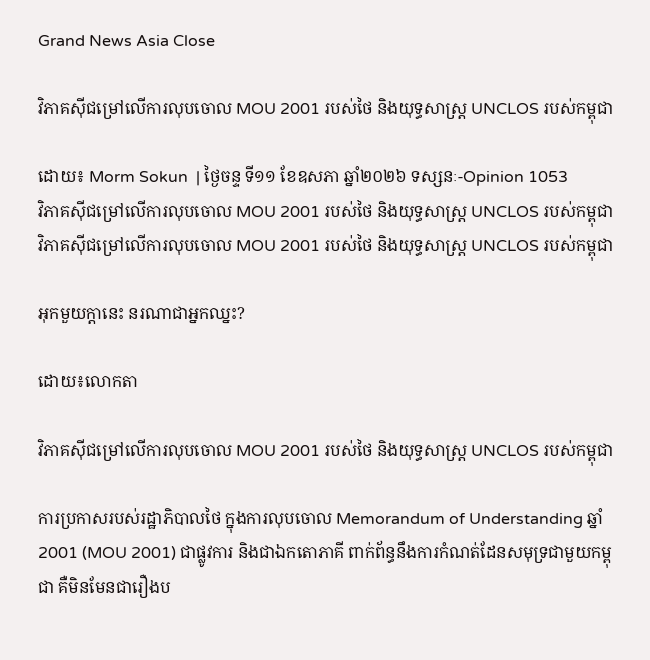Grand News Asia Close

វិភាគស៊ីជម្រៅលើការលុបចោល MOU 2001 របស់ថៃ និងយុទ្ធសាស្ត្រ UNCLOS របស់កម្ពុជា

ដោយ៖ Morm Sokun  | ថ្ងៃចន្ទ ទី១១ ខែឧសភា ឆ្នាំ២០២៦ ទស្សនៈ-Opinion 1053
វិភាគស៊ីជម្រៅលើការលុបចោល MOU 2001 របស់ថៃ និងយុទ្ធសាស្ត្រ UNCLOS របស់កម្ពុជា វិភាគស៊ីជម្រៅលើការលុបចោល MOU 2001 របស់ថៃ និងយុទ្ធសាស្ត្រ UNCLOS របស់កម្ពុជា

អុកមួយក្តានេះ នរណាជាអ្នកឈ្នះ?

ដោយ៖លោកតា

វិភាគស៊ីជម្រៅលើការលុបចោល MOU 2001 របស់ថៃ និងយុទ្ធសាស្ត្រ UNCLOS របស់កម្ពុជា

ការប្រកាសរបស់រដ្ឋាភិបាលថៃ ក្នុងការលុបចោល Memorandum of Understanding ឆ្នាំ 2001 (MOU 2001) ជាផ្លូវការ និងជាឯកតោភាគី ពាក់ព័ន្ធនឹងការកំណត់ដែនសមុទ្រជាមួយកម្ពុជា គឺមិនមែនជារឿងប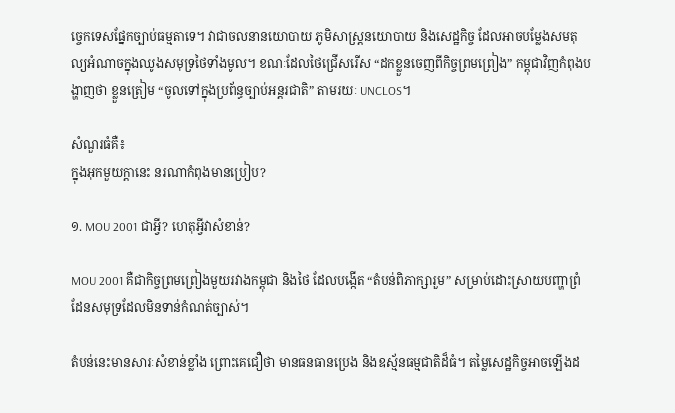ច្ចេកទេសផ្នែកច្បាប់ធម្មតាទេ។ វាជាចលនានយោបាយ ភូមិសាស្ត្រនយោបាយ និងសេដ្ឋកិច្ច ដែលអាចបម្លែងសមតុល្យអំណាចក្នុងឈូងសមុទ្រថៃទាំងមូល។ ខណៈដែលថៃជ្រើសរើស “ដកខ្លួនចេញពីកិច្ចព្រមព្រៀង” កម្ពុជាវិញកំពុងបង្ហាញថា ខ្លួនត្រៀម “ចូលទៅក្នុងប្រព័ន្ធច្បាប់អន្តរជាតិ” តាមរយៈ UNCLOS។

សំណួរធំគឺ៖
ក្នុងអុកមួយក្តានេះ នរណាកំពុងមានប្រៀប?

១. MOU 2001 ជាអ្វី? ហេតុអ្វីវាសំខាន់?

MOU 2001 គឺជាកិច្ចព្រមព្រៀងមួយរវាងកម្ពុជា និងថៃ ដែលបង្កើត “តំបន់ពិភាក្សារួម” សម្រាប់ដោះស្រាយបញ្ហាព្រំដែនសមុទ្រដែលមិនទាន់កំណត់ច្បាស់។

តំបន់នេះមានសារៈសំខាន់ខ្លាំង ព្រោះគេជឿថា មានធនធានប្រេង និងឧស្ម័នធម្មជាតិដ៏ធំ។ តម្លៃសេដ្ឋកិច្ចអាចឡើងដ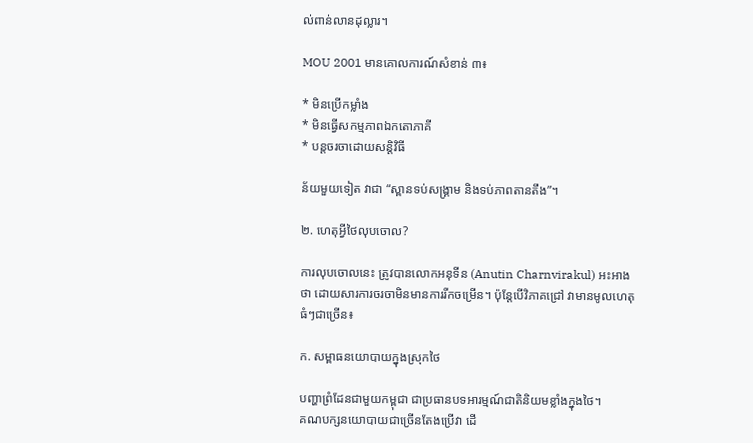ល់ពាន់លានដុល្លារ។

MOU 2001 មានគោលការណ៍សំខាន់ ៣៖

* មិនប្រើកម្លាំង
* មិនធ្វើសកម្មភាពឯកតោភាគី
* បន្តចរចាដោយសន្តិវិធី

ន័យមួយទៀត វាជា “ស្ពានទប់សង្គ្រាម និងទប់ភាពតានតឹង”។

២. ហេតុអ្វីថៃលុបចោល?

ការលុបចោលនេះ ត្រូវបានលោកអនុទីន (Anutin Charnvirakul) អះអាងថា ដោយសារការចរចាមិនមានការរីកចម្រើន។ ប៉ុន្តែបើវិភាគជ្រៅ វាមានមូលហេតុធំៗជាច្រើន៖

ក. សម្ពាធនយោបាយក្នុងស្រុកថៃ

បញ្ហាព្រំដែនជាមួយកម្ពុជា ជាប្រធានបទអារម្មណ៍ជាតិនិយមខ្លាំងក្នុងថៃ។
គណបក្សនយោបាយជាច្រើនតែងប្រើវា ដើ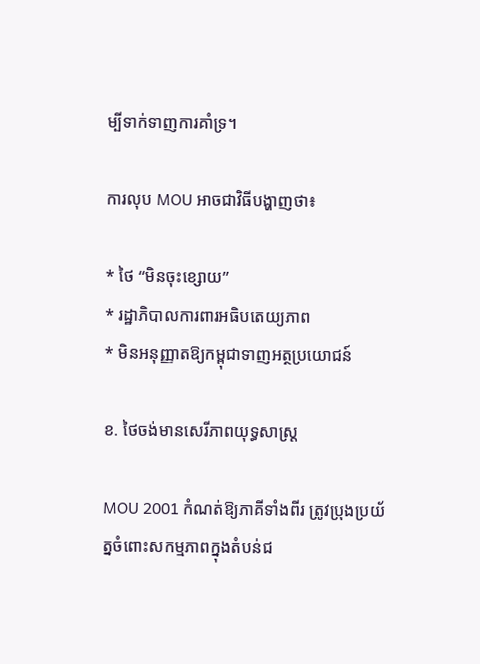ម្បីទាក់ទាញការគាំទ្រ។

ការលុប MOU អាចជាវិធីបង្ហាញថា៖

* ថៃ “មិនចុះខ្សោយ”
* រដ្ឋាភិបាលការពារអធិបតេយ្យភាព
* មិនអនុញ្ញាតឱ្យកម្ពុជាទាញអត្ថប្រយោជន៍

ខ. ថៃចង់មានសេរីភាពយុទ្ធសាស្ត្រ

MOU 2001 កំណត់ឱ្យភាគីទាំងពីរ ត្រូវប្រុងប្រយ័ត្នចំពោះសកម្មភាពក្នុងតំបន់ជ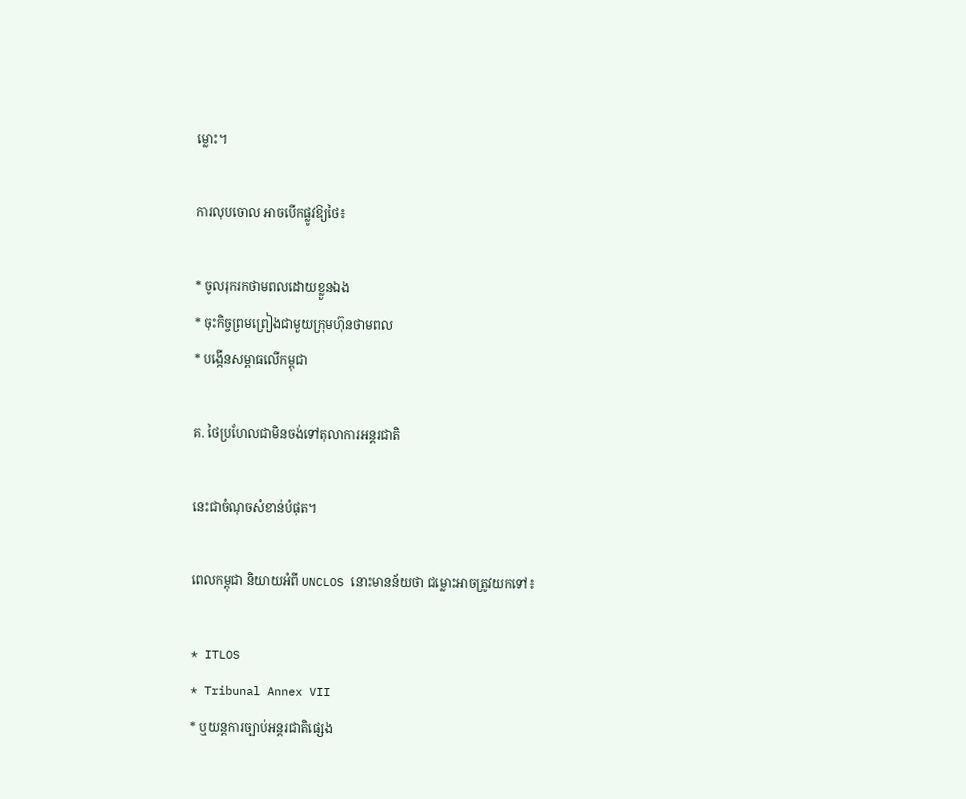ម្លោះ។

ការលុបចោល អាចបើកផ្លូវឱ្យថៃ៖

* ចូលរុករកថាមពលដោយខ្លួនឯង
* ចុះកិច្ចព្រមព្រៀងជាមួយក្រុមហ៊ុនថាមពល
* បង្កើនសម្ពាធលើកម្ពុជា

គ. ថៃប្រហែលជាមិនចង់ទៅតុលាការអន្តរជាតិ

នេះជាចំណុចសំខាន់បំផុត។

ពេលកម្ពុជា និយាយអំពី UNCLOS នោះមានន័យថា ជម្លោះអាចត្រូវយកទៅ៖

* ITLOS
* Tribunal Annex VII
* ឬយន្តការច្បាប់អន្តរជាតិផ្សេង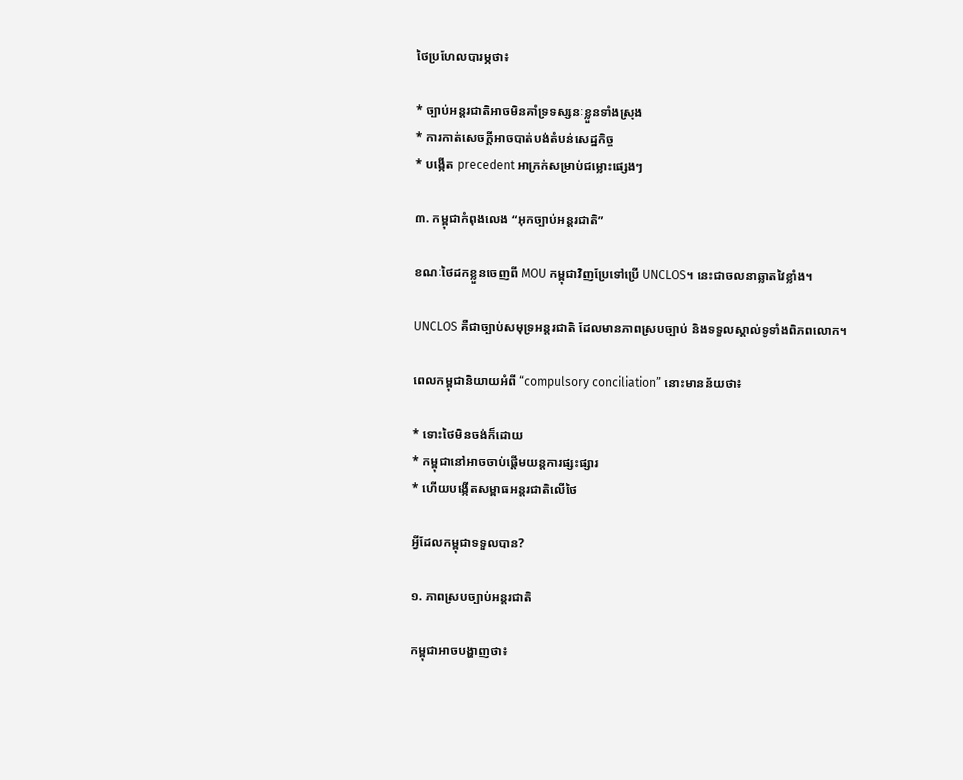ថៃប្រហែលបារម្ភថា៖

* ច្បាប់អន្តរជាតិអាចមិនគាំទ្រទស្សនៈខ្លួនទាំងស្រុង
* ការកាត់សេចក្តីអាចបាត់បង់តំបន់សេដ្ឋកិច្ច
* បង្កើត precedent អាក្រក់សម្រាប់ជម្លោះផ្សេងៗ

៣. កម្ពុជាកំពុងលេង “អុកច្បាប់អន្តរជាតិ”

ខណៈថៃដកខ្លួនចេញពី MOU កម្ពុជាវិញប្រែទៅប្រើ UNCLOS។ នេះជាចលនាឆ្លាតវៃខ្លាំង។

UNCLOS គឺជាច្បាប់សមុទ្រអន្តរជាតិ ដែលមានភាពស្របច្បាប់ និងទទួលស្គាល់ទូទាំងពិភពលោក។

ពេលកម្ពុជានិយាយអំពី “compulsory conciliation” នោះមានន័យថា៖

* ទោះថៃមិនចង់ក៏ដោយ
* កម្ពុជានៅអាចចាប់ផ្តើមយន្តការផ្សះផ្សារ
* ហើយបង្កើតសម្ពាធអន្តរជាតិលើថៃ

អ្វីដែលកម្ពុជាទទួលបាន?

១. ភាពស្របច្បាប់អន្តរជាតិ

កម្ពុជាអាចបង្ហាញថា៖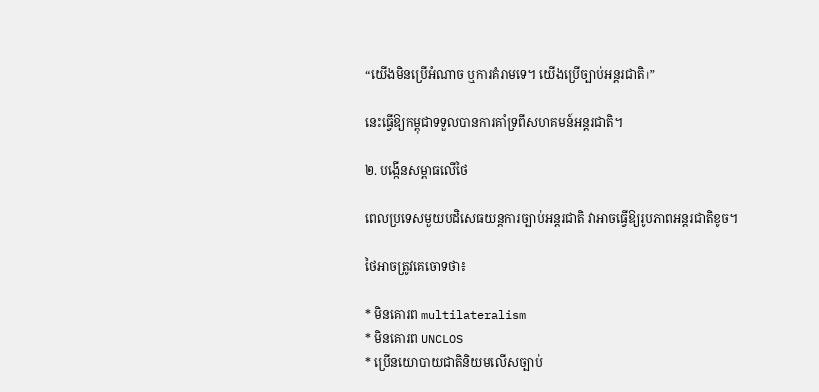“យើងមិនប្រើអំណាច ឬការគំរាមទេ។ យើងប្រើច្បាប់អន្តរជាតិ।”

នេះធ្វើឱ្យកម្ពុជាទទួលបានការគាំទ្រពីសហគមន៍អន្តរជាតិ។

២. បង្កើនសម្ពាធលើថៃ

ពេលប្រទេសមួយបដិសេធយន្តការច្បាប់អន្តរជាតិ វាអាចធ្វើឱ្យរូបភាពអន្តរជាតិខូច។

ថៃអាចត្រូវគេចោទថា៖

* មិនគោរព multilateralism
* មិនគោរព UNCLOS
* ប្រើនយោបាយជាតិនិយមលើសច្បាប់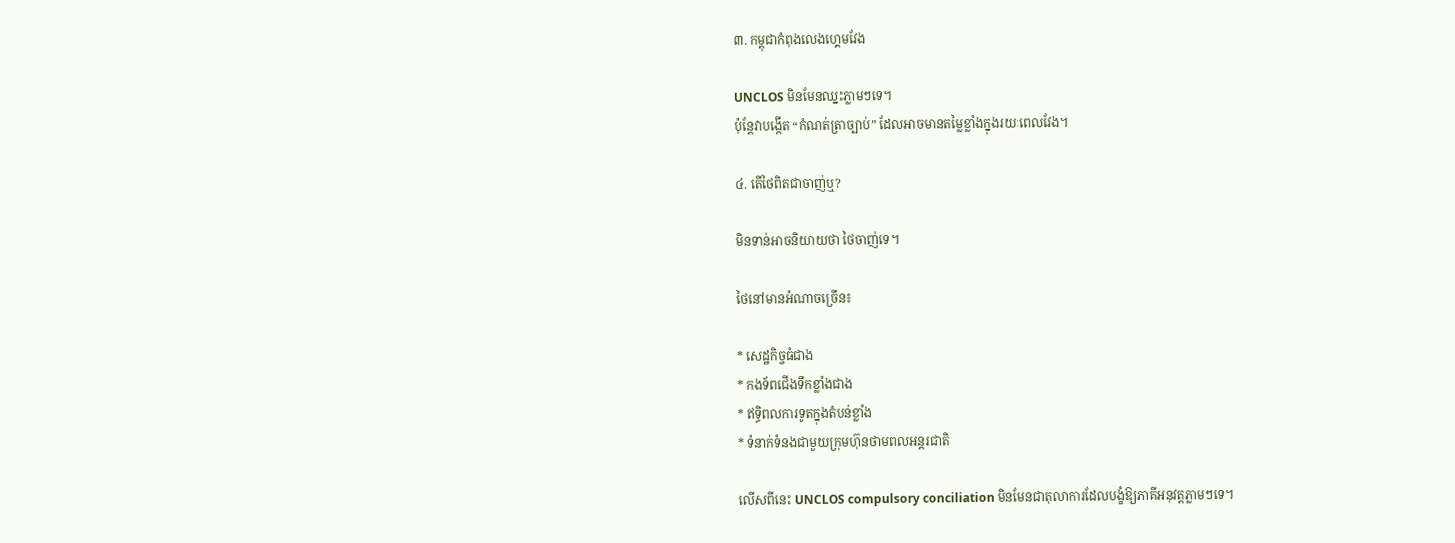៣. កម្ពុជាកំពុងលេងហ្គេមវែង

UNCLOS មិនមែនឈ្នះភ្លាមៗទេ។
ប៉ុន្តែវាបង្កើត “កំណត់ត្រាច្បាប់” ដែលអាចមានតម្លៃខ្លាំងក្នុងរយៈពេលវែង។

៤. តើថៃពិតជាចាញ់ឬ?

មិនទាន់អាចនិយាយថា ថៃចាញ់ទេ។

ថៃនៅមានអំណាចច្រើន៖

* សេដ្ឋកិច្ចធំជាង
* កងទ័ពជើងទឹកខ្លាំងជាង
* ឥទ្ធិពលការទូតក្នុងតំបន់ខ្លាំង
* ទំនាក់ទំនងជាមួយក្រុមហ៊ុនថាមពលអន្តរជាតិ

លើសពីនេះ UNCLOS compulsory conciliation មិនមែនជាតុលាការដែលបង្ខំឱ្យភាគីអនុវត្តភ្លាមៗទេ។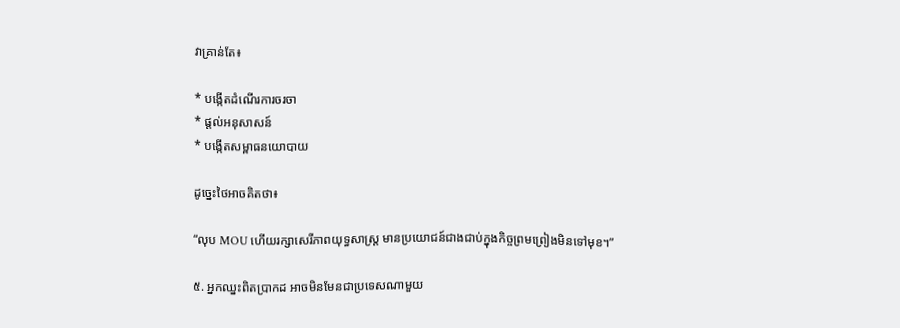វាគ្រាន់តែ៖

* បង្កើតដំណើរការចរចា
* ផ្តល់អនុសាសន៍
* បង្កើតសម្ពាធនយោបាយ

ដូច្នេះថៃអាចគិតថា៖

“លុប MOU ហើយរក្សាសេរីភាពយុទ្ធសាស្ត្រ មានប្រយោជន៍ជាងជាប់ក្នុងកិច្ចព្រមព្រៀងមិនទៅមុខ។”

៥. អ្នកឈ្នះពិតប្រាកដ អាចមិនមែនជាប្រទេសណាមួយ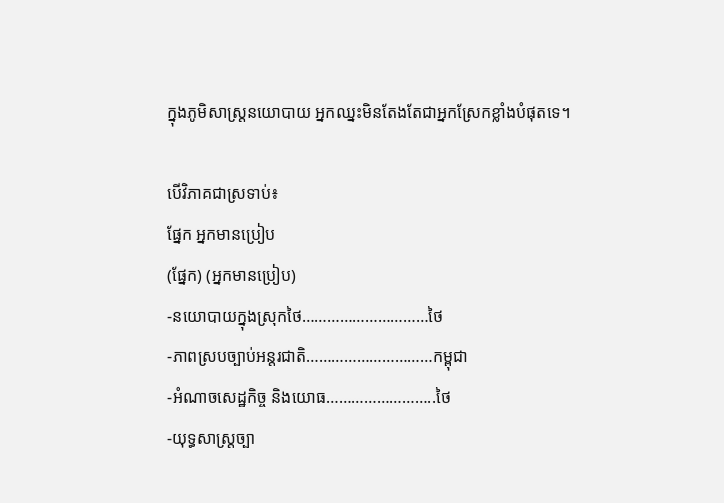ក្នុងភូមិសាស្ត្រនយោបាយ អ្នកឈ្នះមិនតែងតែជាអ្នកស្រែកខ្លាំងបំផុតទេ។

បើវិភាគជាស្រទាប់៖
ផ្នែក អ្នកមានប្រៀប
(ផ្នែក) (អ្នកមានប្រៀប)
-នយោបាយក្នុងស្រុកថៃ…………………………ថៃ
-ភាពស្របច្បាប់អន្តរជាតិ…………………………កម្ពុជា
-អំណាចសេដ្ឋកិច្ច និងយោធ……………………..ថៃ
-យុទ្ធសាស្ត្រច្បា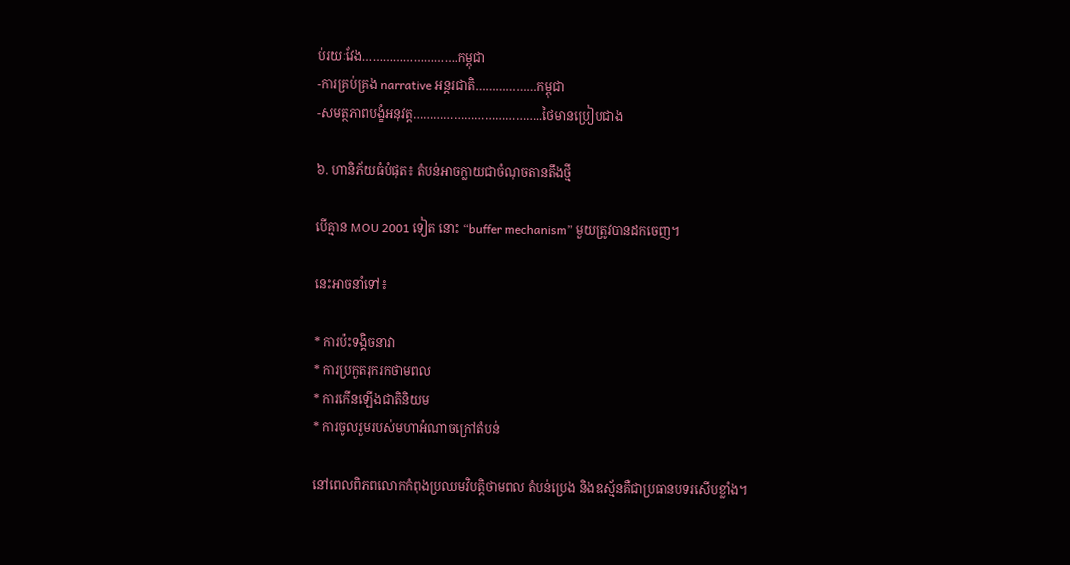ប់រយៈវែង……………………….កម្ពុជា
-ការគ្រប់គ្រង narrative អន្តរជាតិ………………កម្ពុជា
-សមត្ថភាពបង្ខំអនុវត្ត………………………………..ថៃមានប្រៀបជាង

៦. ហានិភ័យធំបំផុត៖ តំបន់អាចក្លាយជាចំណុចតានតឹងថ្មី

បើគ្មាន MOU 2001 ទៀត នោះ “buffer mechanism” មួយត្រូវបានដកចេញ។

នេះអាចនាំទៅ៖

* ការប៉ះទង្គិចនាវា
* ការប្រកួតរុករកថាមពល
* ការកើនឡើងជាតិនិយម
* ការចូលរួមរបស់មហាអំណាចក្រៅតំបន់

នៅពេលពិភពលោកកំពុងប្រឈមវិបត្តិថាមពល តំបន់ប្រេង និងឧស្ម័នគឺជាប្រធានបទរសើបខ្លាំង។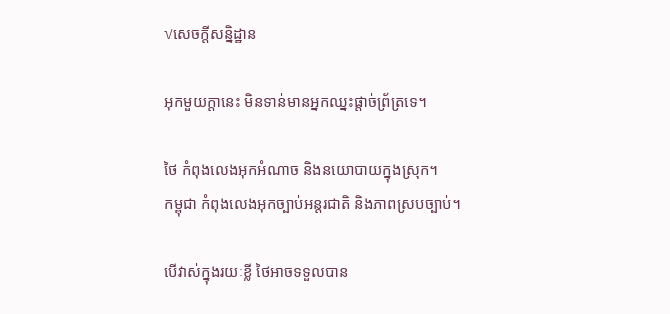√សេចក្តីសន្និដ្ឋាន

អុកមួយក្តានេះ មិនទាន់មានអ្នកឈ្នះផ្តាច់ព្រ័ត្រទេ។

ថៃ កំពុងលេងអុកអំណាច និងនយោបាយក្នុងស្រុក។
កម្ពុជា កំពុងលេងអុកច្បាប់អន្តរជាតិ និងភាពស្របច្បាប់។

បើវាស់ក្នុងរយៈខ្លី ថៃអាចទទួលបាន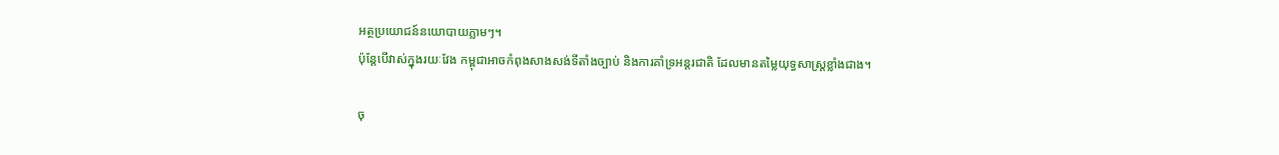អត្ថប្រយោជន៍នយោបាយភ្លាមៗ។
ប៉ុន្តែបើវាស់ក្នុងរយៈវែង កម្ពុជាអាចកំពុងសាងសង់ទីតាំងច្បាប់ និងការគាំទ្រអន្តរជាតិ ដែលមានតម្លៃយុទ្ធសាស្ត្រខ្លាំងជាង។

ចុ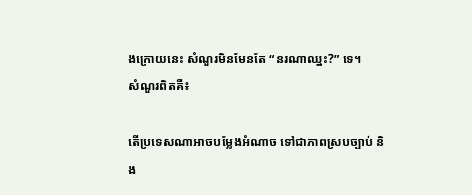ងក្រោយនេះ សំណួរមិនមែនតែ “នរណាឈ្នះ?” ទេ។
សំណួរពិតគឺ៖

តើប្រទេសណាអាចបម្លែងអំណាច ទៅជាភាពស្របច្បាប់ និង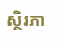ស្ថិរភា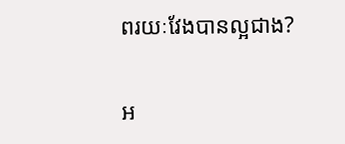ពរយៈវែងបានល្អជាង?

អ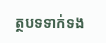ត្ថបទទាក់ទង